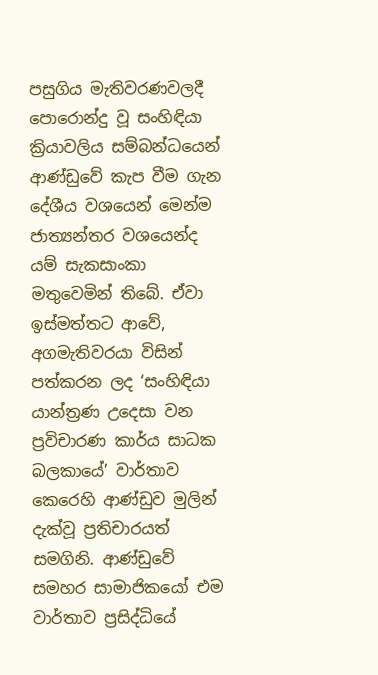පසුගිය මැතිවරණවලදී පොරොන්දු වූ සංහිඳියා ක්‍රියාවලිය සම්බන්ධයෙන් ආණ්ඩුවේ කැප වීම ගැන දේශීය වශයෙන් මෙන්ම ජාත්‍යන්තර වශයෙන්ද යම් සැකසාංකා මතුවෙමින් තිබේ. ඒවා ඉස්මත්තට ආවේ, අගමැතිවරයා විසින් පත්කරන ලද ‘සංහිඳියා යාන්ත්‍රණ උදෙසා වන ප්‍රවිචාරණ කාර්ය සාධක බලකායේ’ වාර්තාව කෙරෙහි ආණ්ඩුව මුලින් දැක්වූ ප්‍රතිචාරයත් සමගිනි. ආණ්ඩුවේ සමහර සාමාජිකයෝ එම වාර්තාව ප්‍රසිද්ධියේ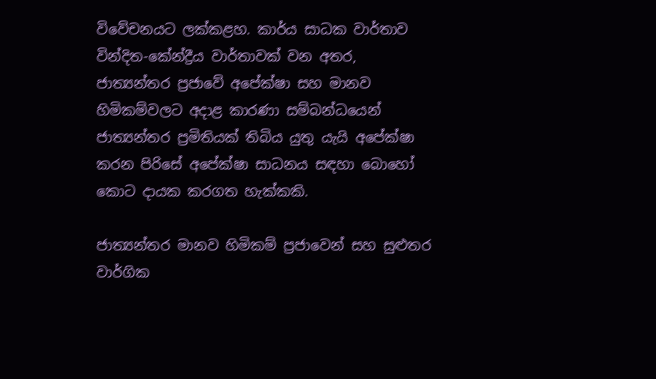විවේචනයට ලක්කළහ. කාර්ය සාධක වාර්තාව වින්දිත-කේන්ද්‍රීය වාර්තාවක් වන අතර, ජාත්‍යන්තර ප්‍රජාවේ අපේක්ෂා සහ මානව හිමිකම්වලට අදාළ කාරණා සම්බන්ධයෙන් ජාත්‍යන්තර ප්‍රමිතියක් තිබිය යුතු යැයි අපේක්ෂා කරන පිරිසේ අපේක්ෂා සාධනය සඳහා බොහෝ කොට දායක කරගත හැක්කකි.

ජාත්‍යන්තර මානව හිමිකම් ප්‍රජාවෙන් සහ සුළුතර වාර්ගික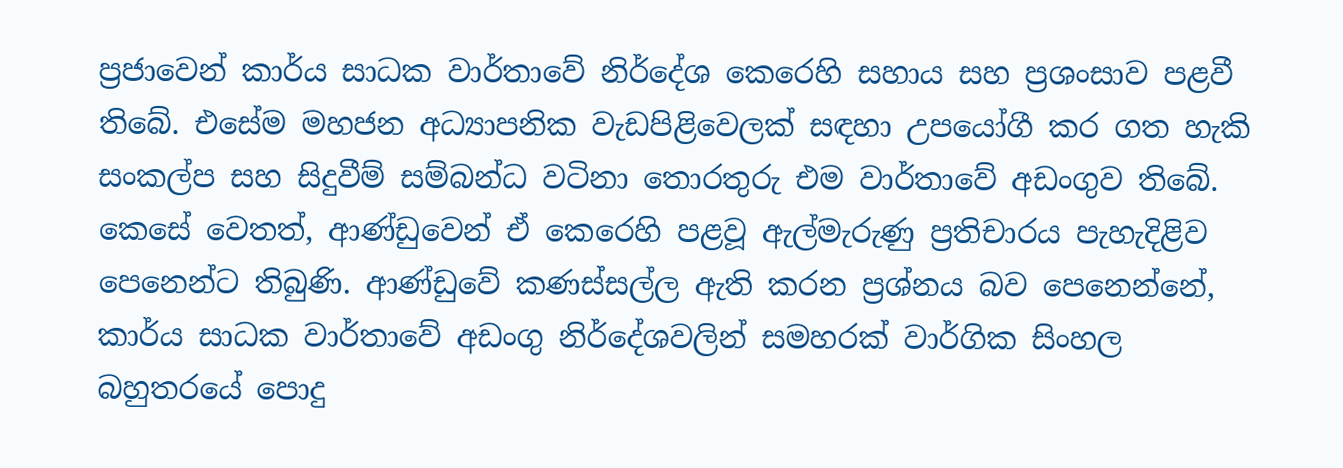ප්‍රජාවෙන් කාර්ය සාධක වාර්තාවේ නිර්දේශ කෙරෙහි සහාය සහ ප්‍රශංසාව පළවී තිබේ. එසේම මහජන අධ්‍යාපනික වැඩපිළිවෙලක් සඳහා උපයෝගී කර ගත හැකි සංකල්ප සහ සිදුවීම් සම්බන්ධ වටිනා තොරතුරු එම වාර්තාවේ අඩංගුව තිබේ. කෙසේ වෙතත්, ආණ්ඩුවෙන් ඒ කෙරෙහි පළවූ ඇල්මැරුණු ප්‍රතිචාරය පැහැදිළිව පෙනෙන්ට තිබුණි. ආණ්ඩුවේ කණස්සල්ල ඇති කරන ප්‍රශ්නය බව පෙනෙන්නේ, කාර්ය සාධක වාර්තාවේ අඩංගු නිර්දේශවලින් සමහරක් වාර්ගික සිංහල බහුතරයේ පොදු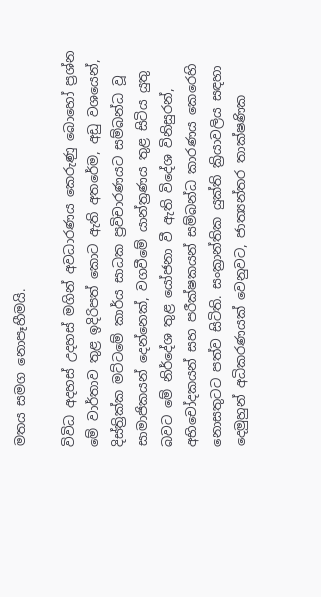මතය සමග නොපෑහීමයි.

විවිධ අදහස් උදහස් මගින් අවධාරණය කෙරුණු බොහෝ ප්‍රශ්න මේ වාර්තාව තුළ ඉදිරිපත් කොට ඇති අතරේම, අඩු වශයෙන්, දිස්ත්‍රික්ක මට්ටමේ කාර්ය සාධක ප්‍රවිචාරණයට සම්බන්ධ වූ සාමාජිකයන් දෙන්නෙක්, වගවීමේ යාන්ත්‍රණය තුළ සිටිය යුතු බවට මේ නිර්දේශ තුළ යෝජනා වී ඇති විදේශ විනිසුරන්, අභිචෝදකයන් සහ පරීක්ෂකයන් සම්බන්ධ කාරණය කෙරෙහි නොසතුටට පත්ව සිටිති. සංක්‍රාන්තික යුක්ති ක්‍රියාවලිය සඳහා දෙමුහුන් අධිකරණයක් වෙනුවට, ජාත්‍යන්තර තාක්ෂණික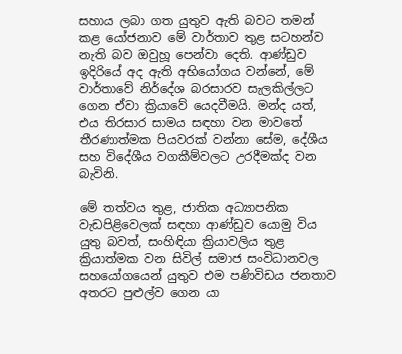සහාය ලබා ගත යුතුව ඇති බවට තමන් කළ යෝජනාව මේ වාර්තාව තුළ සටහන්ව නැති බව ඔවුහූ පෙන්වා දෙති. ආණ්ඩුව ඉදිරියේ අද ඇති අභියෝගය වන්නේ, මේ වාර්තාවේ නිර්දේශ බරසාරව සැලකිල්ලට ගෙන ඒවා ක්‍රියාවේ යෙදවීමයි. මන්ද යත්, එය තිරසාර සාමය සඳහා වන මාවතේ තීරණාත්මක පියවරක් වන්නා සේම, දේශීය සහ විදේශීය වගකීම්වලට උරදීමක්ද වන බැවිනි.

මේ තත්වය තුළ, ජාතික අධ්‍යාපනික වැඩපිළිවෙලක් සඳහා ආණ්ඩුව යොමු විය යුතු බවත්, සංහිඳියා ක්‍රියාවලිය තුළ ක්‍රියාත්මක වන සිවිල් සමාජ සංවිධානවල සහයෝගයෙන් යුතුව එම පණිවිඩය ජනතාව අතරට පුළුල්ව ගෙන යා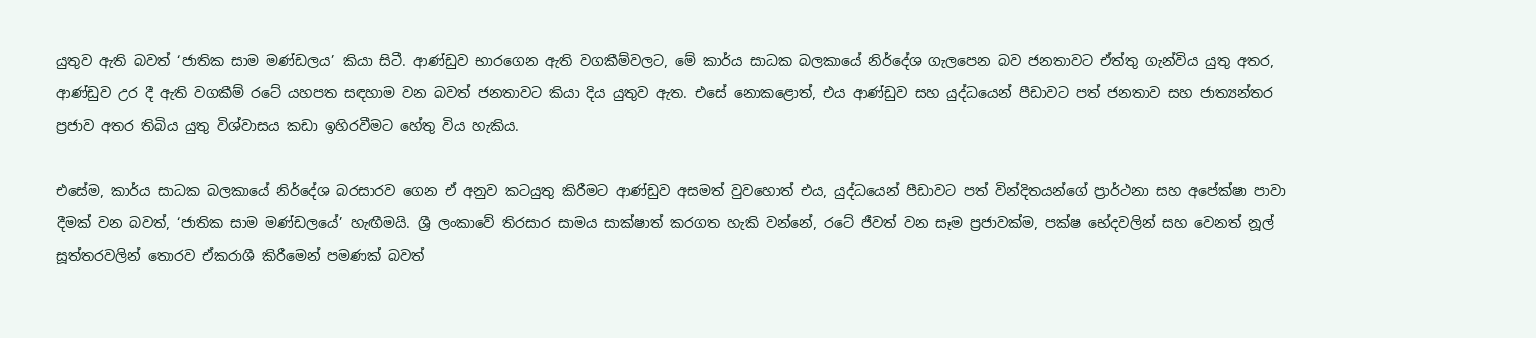යුතුව ඇති බවත් ‘ජාතික සාම මණ්ඩලය’ කියා සිටී. ආණ්ඩුව භාරගෙන ඇති වගකීම්වලට, මේ කාර්ය සාධක බලකායේ නිර්දේශ ගැලපෙන බව ජනතාවට ඒත්තු ගැන්විය යුතු අතර, ආණ්ඩුව උර දී ඇති වගකීම් රටේ යහපත සඳහාම වන බවත් ජනතාවට කියා දිය යුතුව ඇත. එසේ නොකළොත්, එය ආණ්ඩුව සහ යුද්ධයෙන් පීඩාවට පත් ජනතාව සහ ජාත්‍යන්තර ප්‍රජාව අතර තිබිය යුතු විශ්වාසය කඩා ඉහිරවීමට හේතු විය හැකිය.

එසේම, කාර්ය සාධක බලකායේ නිර්දේශ බරසාරව ගෙන ඒ අනුව කටයුතු කිරීමට ආණ්ඩුව අසමත් වුවහොත් එය, යුද්ධයෙන් පීඩාවට පත් වින්දිතයන්ගේ ප්‍රාර්ථනා සහ අපේක්ෂා පාවා දීමක් වන බවත්, ‘ජාතික සාම මණ්ඩලයේ’ හැඟීමයි. ශ්‍රී ලංකාවේ තිරසාර සාමය සාක්ෂාත් කරගත හැකි වන්නේ, රටේ ජීවත් වන සෑම ප්‍රජාවක්ම, පක්ෂ භේදවලින් සහ වෙනත් නූල් සූත්තරවලින් තොරව ඒකරාශී කිරීමෙන් පමණක් බවත්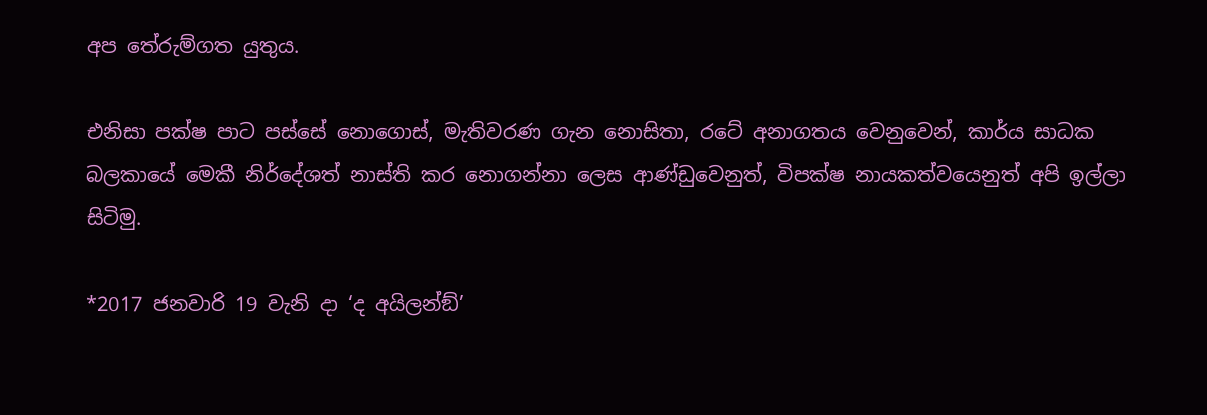අප තේරුම්ගත යුතුය.

එනිසා පක්ෂ පාට පස්සේ නොගොස්, මැතිවරණ ගැන නොසිතා, රටේ අනාගතය වෙනුවෙන්, කාර්ය සාධක බලකායේ මෙකී නිර්දේශත් නාස්ති කර නොගන්නා ලෙස ආණ්ඩුවෙනුත්, විපක්ෂ නායකත්වයෙනුත් අපි ඉල්ලා සිටිමු.

*2017 ජනවාරි 19 වැනි දා ‘ද අයිලන්ඞ්’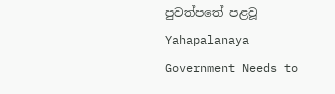පුවත්පතේ පළවූ Yahapalanaya Government Needs to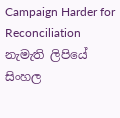Campaign Harder for Reconciliation නැමැති ලිපියේ සිංහල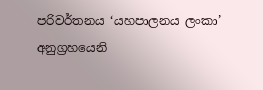පරිවර්තනය ‘යහපාලනය ලංකා’ අනුග්‍රහයෙනි